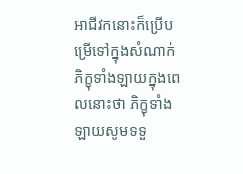អាជីវកនោះក៏ប្រើបម្រើទៅក្នុងសំណាក់ភិក្ខុទាំងឡាយក្នុងពេលនោះថា ភិក្ខុទាំងឡាយសូមទទួ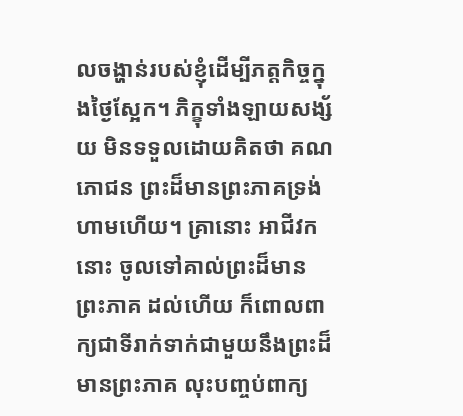លចង្ហាន់របស់ខ្ញុំដើម្បីភត្តកិច្ចក្នុងថ្ងៃស្អែក។ ភិក្ខុទាំងឡាយសង្ស័យ មិនទទួលដោយគិតថា គណភោជន ព្រះដ៏មានព្រះភាគទ្រង់ហាមហើយ។ គ្រានោះ អាជីវកនោះ ចូលទៅគាល់ព្រះដ៏មានព្រះភាគ ដល់ហើយ ក៏ពោលពាក្យជាទីរាក់ទាក់ជាមួយនឹងព្រះដ៏មានព្រះភាគ លុះបញ្ចប់ពាក្យ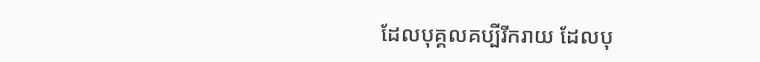ដែលបុគ្គលគប្បីរីករាយ ដែលបុ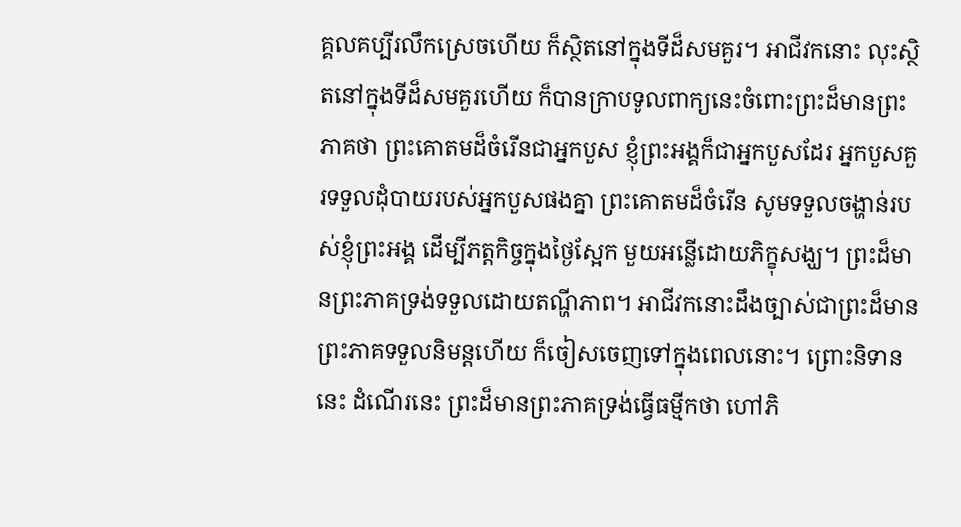គ្គលគប្បីរលឹកស្រេចហើយ ក៏ស្ថិតនៅក្នុងទីដ៏សមគួរ។ អាជីវកនោះ លុះស្ថិតនៅក្នុងទីដ៏សមគួរហើយ ក៏បានក្រាបទូលពាក្យនេះចំពោះព្រះដ៏មានព្រះភាគថា ព្រះគោតមដ៏ចំរើនជាអ្នកបួស ខ្ញុំព្រះអង្គក៏ជាអ្នកបួសដែរ អ្នកបួសគួរទទួលដុំបាយរបស់អ្នកបួសផងគ្នា ព្រះគោតមដ៏ចំរើន សូមទទួលចង្ហាន់របស់ខ្ញុំព្រះអង្គ ដើម្បីភត្តកិច្ចក្នុងថ្ងៃស្អែក មួយអន្លើដោយភិក្ខុសង្ឃ។ ព្រះដ៏មានព្រះភាគទ្រង់ទទួលដោយតណ្ហីភាព។ អាជីវកនោះដឹងច្បាស់ជាព្រះដ៏មានព្រះភាគទទួលនិមន្តហើយ ក៏ចៀសចេញទៅក្នុងពេលនោះ។ ព្រោះនិទាននេះ ដំណើរនេះ ព្រះដ៏មានព្រះភាគទ្រង់ធ្វើធម្មីកថា ហៅភិ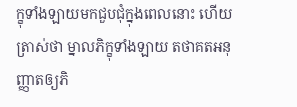ក្ខុទាំងឡាយមកជួបជុំក្នុងពេលនោះ ហើយត្រាស់ថា ម្នាលភិក្ខុទាំងឡាយ តថាគតអនុញ្ញាតឲ្យភិ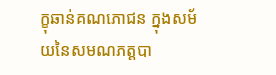ក្ខុឆាន់គណភោជន ក្នុងសម័យនៃសមណភត្តបា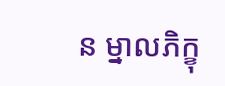ន ម្នាលភិក្ខុ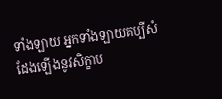ទាំងឡាយ អ្នកទាំងឡាយគប្បីសំដែងឡើងនូវសិក្ខាប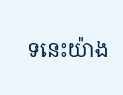ទនេះយ៉ាង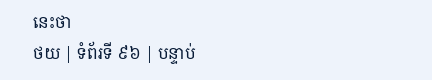នេះថា
ថយ | ទំព័រទី ៩៦ | បន្ទាប់